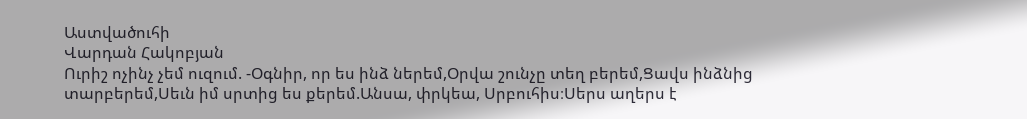Աստվածուհի
Վարդան Հակոբյան
Ուրիշ ոչինչ չեմ ուզում. -Օգնիր, որ ես ինձ ներեմ,Օրվա շունչը տեղ բերեմ,Ցավս ինձնից տարբերեմ,Սեւն իմ սրտից ես քերեմ.Անսա, փրկեա, Սրբուհիս։Սերս աղերս է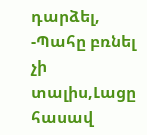դարձել, -Պահը բռնել չի տալիս,Լացը հասավ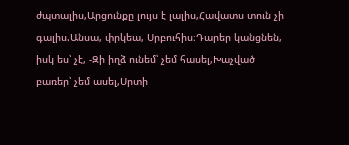ժպտալիս,Արցունքը լույս է լալիս,Հավատս տուն չի գալիս.Անսա, փրկեա, Սրբուհիս։Դարեր կանցնեն, իսկ ես՝ չէ, -Զի իղձ ունեմ՝ չեմ հասել,Խաչված բառեր՝ չեմ ասել,Սրտի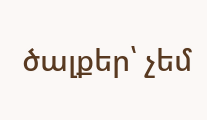ծալքեր՝ չեմ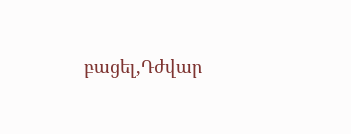բացել,Դժվար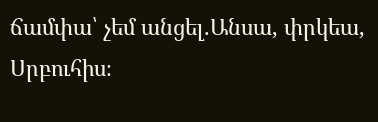ճամփա՝ չեմ անցել.Անսա, փրկեա, Սրբուհիս։